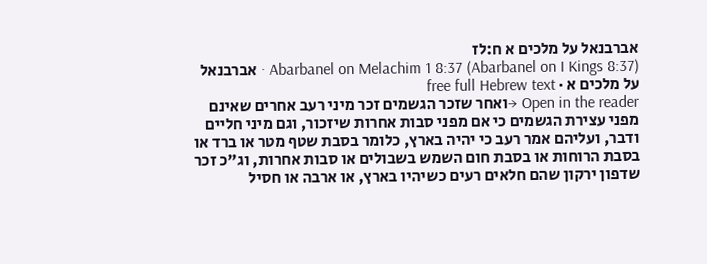אברבנאל על מלכים א ח:לז
Abarbanel on Melachim 1 8:37 (Abarbanel on I Kings 8:37) · אברבנאל על מלכים א · free full Hebrew text
Open in the reader →ואחר שזכר הגשמים זכר מיני רעב אחרים שאינם מפני עצירת הגשמים כי אם מפני סבות אחרות שיזכור, וגם מיני חליים ודבר, ועליהם אמר רעב כי יהיה בארץ, כלומר בסבת שטף מטר או ברד או בסבת הרוחות או בסבת חום השמש בשבולים או סבות אחרות, וג"כ זכר שדפון ירקון שהם חלאים רעים כשיהיו בארץ, או ארבה או חסיל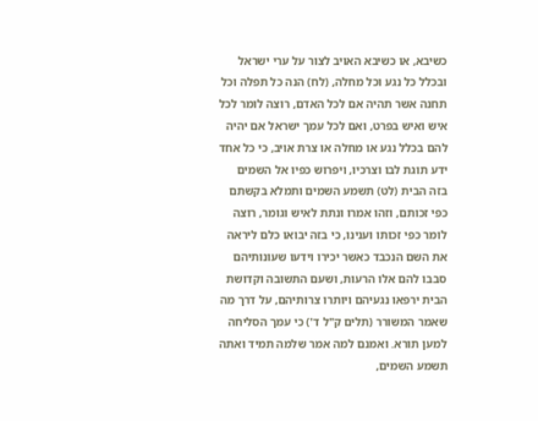כשיבא, או כשיבא האויב לצור על ערי ישראל ובכלל כל נגע וכל מחלה, (לח) הנה כל תפלה וכל תחנה אשר תהיה אם לכל האדם, רוצה לומר לכל איש ואיש בפרט, ואם לכל עמך ישראל אם יהיה להם בכלל נגע או מחלה או צרת אויב, כי כל אחד ידע תוגת לבו וצרכיו, ויפרוש כפיו אל השמים בזה הבית (לט) תשמע השמים ותמלא בקשתם כפי זכותם, וזהו אמרו ונתת לאיש וגומר, רוצה לומר כפי זכותו וענינו, כי בזה יבואו כלם ליראה את השם הנכבד כאשר יכירו וידעו שעונותיהם סבבו להם אלו הרעות, ושעם התשובה וקדושת הבית ירפאו נגעיהם ויותרו צרותיהם, על דרך מה שאמר המשורר (תלים ק"ל ד') כי עמך הסליחה למען תורא. ואמנם למה אמר שלמה תמיד ואתה תשמע השמים,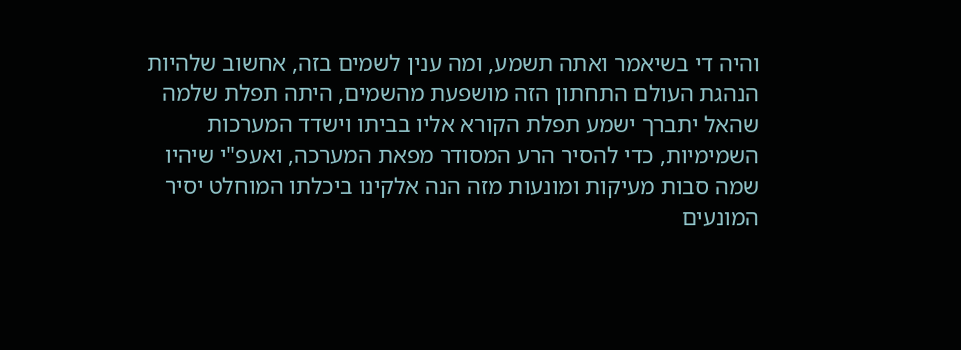והיה די בשיאמר ואתה תשמע, ומה ענין לשמים בזה, אחשוב שלהיות הנהגת העולם התחתון הזה מושפעת מהשמים, היתה תפלת שלמה שהאל יתברך ישמע תפלת הקורא אליו בביתו וישדד המערכות השמימיות, כדי להסיר הרע המסודר מפאת המערכה, ואעפ"י שיהיו שמה סבות מעיקות ומונעות מזה הנה אלקינו ביכלתו המוחלט יסיר המונעים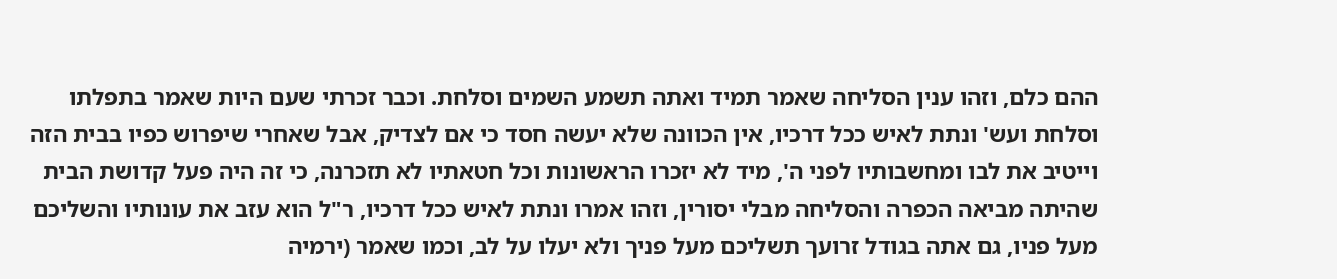ההם כלם, וזהו ענין הסליחה שאמר תמיד ואתה תשמע השמים וסלחת. וכבר זכרתי שעם היות שאמר בתפלתו וסלחת ועש' ונתת לאיש ככל דרכיו, אין הכוונה שלא יעשה חסד כי אם לצדיק, אבל שאחרי שיפרוש כפיו בבית הזה וייטיב את לבו ומחשבותיו לפני ה', מיד לא יזכרו הראשונות וכל חטאתיו לא תזכרנה, כי זה היה פעל קדושת הבית שהיתה מביאה הכפרה והסליחה מבלי יסורין, וזהו אמרו ונתת לאיש ככל דרכיו, ר"ל הוא עזב את עונותיו והשליכם מעל פניו, גם אתה בגודל זרועך תשליכם מעל פניך ולא יעלו על לב, וכמו שאמר (ירמיה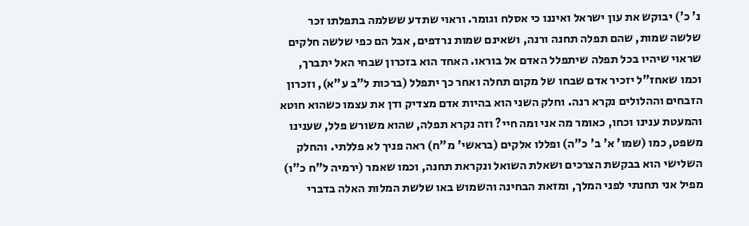נ' כ') יבוקש את עון ישראל ואיננו כי אסלח וגומר. וראוי שתדע ששלמה בתפלתו זכר שלשה שמות, שהם תפלה תחנה ורנה, ושאינם שמות נרדפים, אבל הם כפי שלשה חלקים שראוי שיהיו בכל תפלה שיתפלל האדם אל בוראו. האחד הוא בזכרון שבחי האל יתברך, וכמו שאחז"ל יזכיר אדם שבחו של מקום תחלה ואחר כך יתפלל (ברכות ל"ב ע"א), וזכרון הזבחים וההלולים נקרא רנה. וחלק השני הוא בהיות אדם מצדיק ודן את עצמו כשהוא חוטא והמעטת ענינו וכחו, כאומר מה אני ומה חיי? וזה נקרא תפלה, שהוא משורש פלל, שענינו משפט, כמו (שמו' א' ב' כ"ה) ופללו אלקים (בראשי' מ"ח) ראה פניך לא פללתי. והחלק השלישי הוא בבקשת הצרכים ושאלת השואל ונקראת תחנה, וכמו שאמר (ירמיה ל"ח כ"ו) מפיל אני תחנתי לפני המלך, ומזאת הבחינה והשמוש באו שלשת המלות האלה בדברי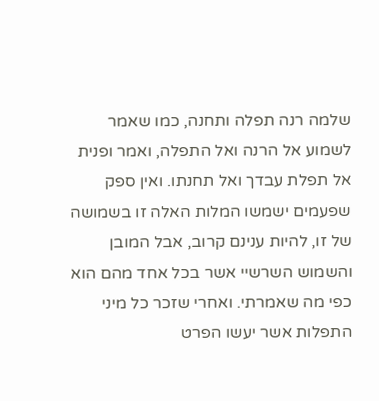שלמה רנה תפלה ותחנה, כמו שאמר לשמוע אל הרנה ואל התפלה, ואמר ופנית אל תפלת עבדך ואל תחנתו. ואין ספק שפעמים ישמשו המלות האלה זו בשמושה של זו, להיות ענינם קרוב, אבל המובן והשמוש השרשיי אשר בכל אחד מהם הוא כפי מה שאמרתי. ואחרי שזכר כל מיני התפלות אשר יעשו הפרט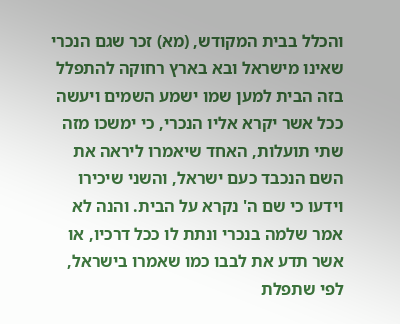והכלל בבית המקודש, (מא) זכר שגם הנכרי שאינו מישראל ובא בארץ רחוקה להתפלל בזה הבית למען שמו ישמע השמים ויעשה ככל אשר יקרא אליו הנכרי, כי ימשכו מזה שתי תועלות, האחד שיאמרו ליראה את השם הנכבד כעם ישראל, והשני שיכירו וידעו כי שם ה' נקרא על הבית. והנה לא אמר שלמה בנכרי ונתת לו ככל דרכיו, או אשר תדע את לבבו כמו שאמרו בישראל, לפי שתפלת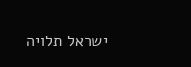ישראל תלויה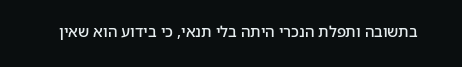בתשובה ותפלת הנכרי היתה בלי תנאי, כי בידוע הוא שאין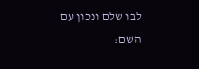לבו שלם ונכון עם השם: